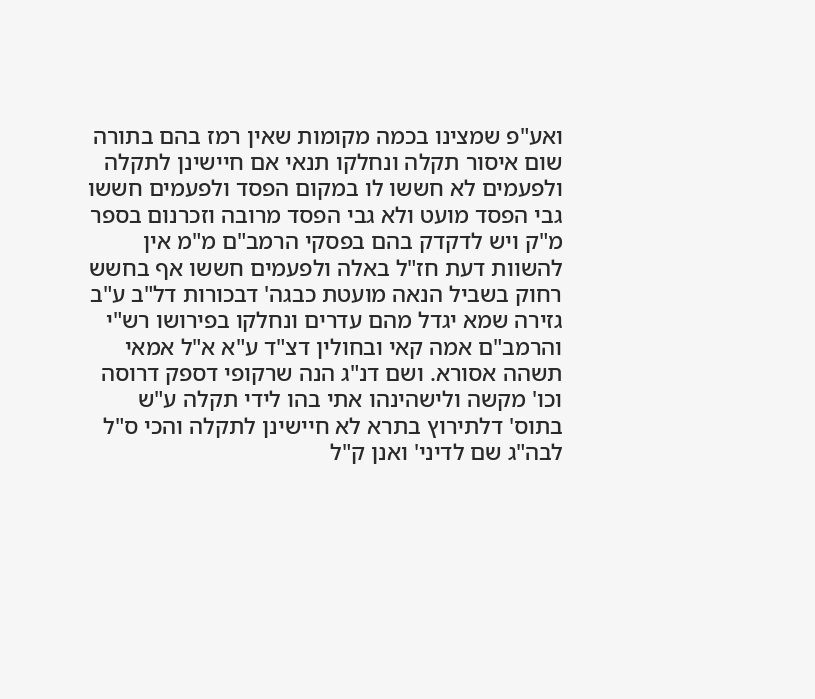ואע"פ שמצינו בכמה מקומות שאין רמז בהם בתורה שום איסור תקלה ונחלקו תנאי אם חיישינן לתקלה ולפעמים לא חששו לו במקום הפסד ולפעמים חששו גבי הפסד מועט ולא גבי הפסד מרובה וזכרנום בספר מ"ק ויש לדקדק בהם בפסקי הרמב"ם מ"מ אין להשוות דעת חז"ל באלה ולפעמים חששו אף בחשש רחוק בשביל הנאה מועטת כבגה' דבכורות דל"ב ע"ב גזירה שמא יגדל מהם עדרים ונחלקו בפירושו רש"י והרמב"ם אמה קאי ובחולין דצ"ד ע"א א"ל אמאי תשהה אסורא. ושם דנ"ג הנה שרקופי דספק דרוסה וכו' מקשה ולישהינהו אתי בהו לידי תקלה ע"ש בתוס' דלתירוץ בתרא לא חיישינן לתקלה והכי ס"ל לבה"ג שם לדיני' ואנן ק"ל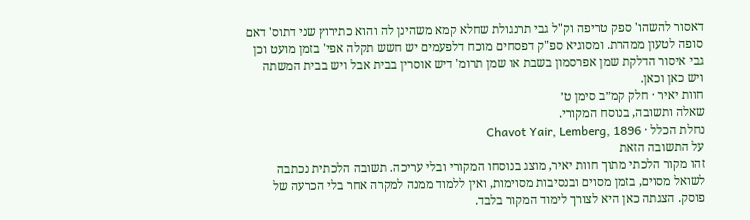דאסור להשהו' ספק טריפה וק"ל גבי תרנגולת שחלא קמא משהינן לה והוא כתירוץ שני דתוס' דאם סופה לטעון ממהרת. ומסוגיא ספ"ק דפסחים מוכח דלפעמים יש חשש תקלה אפי' בזמן מועט וכן גבי איסור הדלקת שמן אפרסמון בשבת או שמן תרומ' דיש אוסרין בבית אבל ויש בבית המשתה ויש כאן וכאן.
חוות יאיר · חלק קמ״ב סימן ט׳
שאלה ותשובה, בנוסח המקורי.
נחלת הכלל · Chavot Yair, Lemberg, 1896
על התשובה הזאת
זהו מקור הלכתי מתוך חוות יאיר, מוצג בנוסחו המקורי ובלי עריכה. תשובה הלכתית נכתבה לשואל מסוים, בזמן מסוים ובנסיבות מסוימות, ואין ללמוד ממנה למקרה אחר בלי הכרעה של פוסק. הצגתה כאן היא לצורך לימוד המקור בלבד.